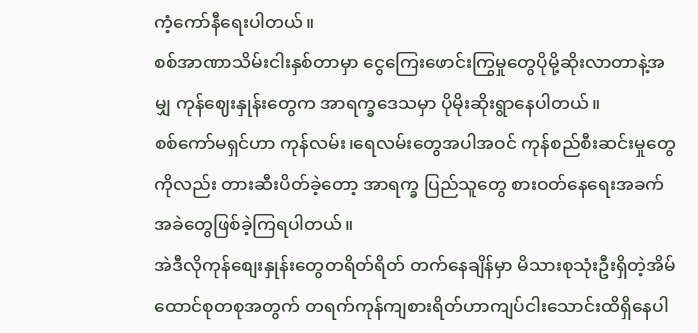ကံ့ကော်နီရေးပါတယ်။
စစ်အာဏာသိမ်းငါးနှစ်တာမှာ ငွေကြေးဖောင်းကြွမှုတွေပိုမို့ဆိုးလာတာနဲ့အမျှ ကုန်ဈေးနှုန်းတွေက အာရက္ခဒေသမှာ ပိုမိုးဆိုးရွာနေပါတယ်။
စစ်ကော်မရှင်ဟာ ကုန်လမ်း၊ရေလမ်းတွေအပါအဝင် ကုန်စည်စီးဆင်းမှုတွေကိုလည်း တားဆီးပိတ်ခဲ့တော့ အာရက္ခ ပြည်သူတွေ စားဝတ်နေရေးအခက်အခဲတွေဖြစ်ခဲ့ကြရပါတယ်။
အဲဒီလိုကုန်စျေးနှုန်းတွေတရိတ်ရိတ် တက်နေချိန်မှာ မိသားစုသုံးဦးရှိတဲ့အိမ်ထောင်စုတစုအတွက် တရက်ကုန်ကျစားရိတ်ဟာကျပ်ငါးသောင်းထိရှိနေပါ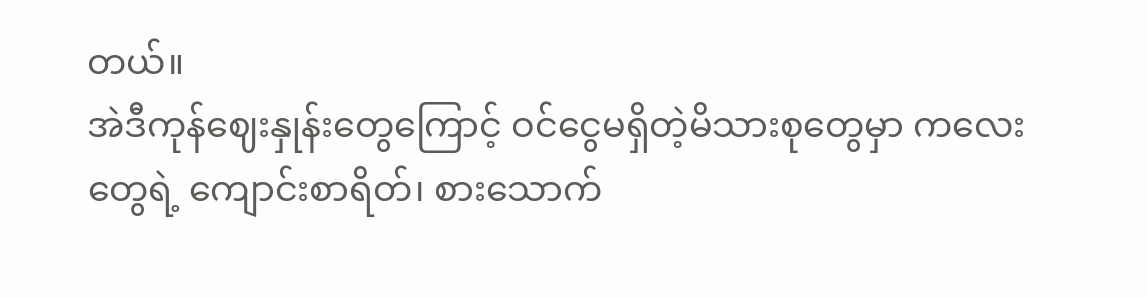တယ်။
အဲဒီကုန်ဈေးနှုန်းတွေကြောင့် ဝင်ငွေမရှိတဲ့မိသားစုတွေမှာ ကလေးတွေရဲ့ ကျောင်းစာရိတ်၊ စားသောက်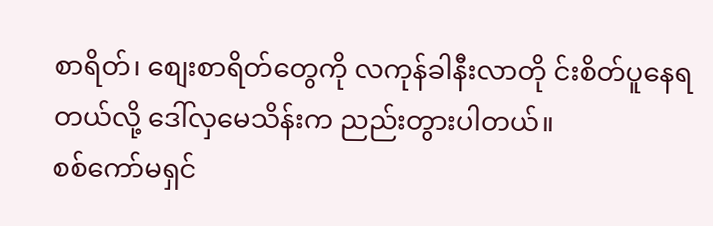စာရိတ်၊ စျေးစာရိတ်တွေကို လကုန်ခါနီးလာတို င်းစိတ်ပူနေရတယ်လို့ ဒေါ်လှမေသိန်းက ညည်းတွားပါတယ်။
စစ်ကော်မရှင်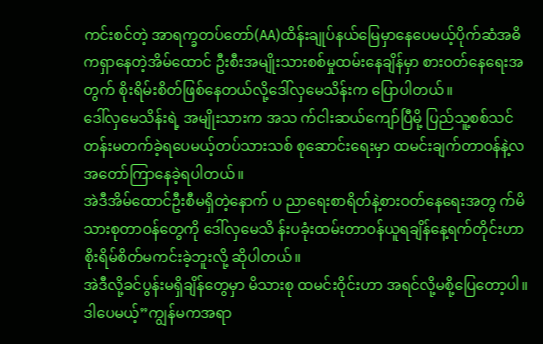ကင်းစင်တဲ့ အာရက္ခတပ်တော်(AA)ထိန်းချုပ်နယ်မြေမှာနေပေမယ့်ပိုက်ဆံအဓိကရှာနေတဲ့အိမ်ထောင် ဦးစီးအမျိုးသားစစ်မှုထမ်းနေချိန်မှာ စားဝတ်နေရေးအတွက် စိုးရိမ်းစိတ်ဖြစ်နေတယ်လို့ဒေါ်လှမေသိန်းက ပြောပါတယ်။
ဒေါ်လှမေသိန်းရဲ့ အမျိုးသားက အသ က်ငါးဆယ်ကျော်ပြီမို့ ပြည်သူ့စစ်သင် တန်းမတက်ခဲ့ရပေမယ့်တပ်သားသစ် စုဆောင်းရေးမှာ ထမင်းချက်တာဝန်နဲ့လအတော်ကြာနေခဲ့ရပါတယ်။
အဲဒီအိမ်ထောင်ဦးစီမရှိတဲ့နောက် ပ ညာရေးစာရိတ်နဲ့စားဝတ်နေရေးအတွ က်မိသားစုတာဝန်တွေကို ဒေါ်လှမေသိ န်းပခုံးထမ်းတာဝန်ယူရချိန်နေ့ရက်တိုင်းဟာ စိုးရိမ်စိတ်မကင်းခဲ့ဘူးလို့ ဆိုပါတယ်။
အဲဒီလို့ခင်ပွန်းမရှိချိန်တွေမှာ မိသားစု ထမင်းဝိုင်းဟာ အရင်လို့မစို့ပြေတော့ပါ။
ဒါပေမယ့်”ကျွန်မကအရာ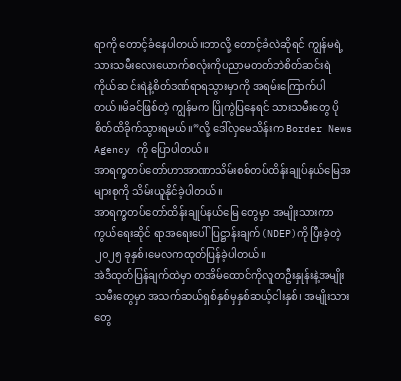ရာကို တောင့်ခံနေပါတယ်။ဘာလို့ တောင့်ခံလဲဆိုရင် ကျွန်မရဲ့သားသမီးလေးယောက်စလုံးကိုပညာမတတ်ဘဲစိတ်ဆင်းရဲကိုယ်ဆ င်းရဲနဲ့စိတ်ဒဏ်ရာရသွားမှာကို အရမ်းကြောက်ပါတယ်။မိခင်ဖြစ်တဲ့ ကျွန်မက ပြိုကွဲပြနေရင် သားသမီးတွေ ပိုစိတ်ထိခိုက်သွားရမယ်။”လို့ ဒေါ်လှမေသိန်းက Border News Agency ကို ပြောပါတယ်။
အာရက္ခတပ်တော်ဟာအာဏာသိမ်းစစ်တပ်ထိန်းချုပ်နယ်မြေအများစုကို သိမ်းယူနိုင်ခဲ့ပါတယ်။
အာရက္ခတပ်တော်ထိန်းချုပ်နယ်မြေ တွေမှာ အမျိုးသားကာကွယ်ရေးဆိုင် ရာအရေးပေါ်ပြဋ္ဌာန်းချက်(NDEP)ကို ပြီးခဲ့တဲ့ ၂၀၂၅ ခုနှစ်၊မေလကထုတ်ပြန်ခဲ့ပါတယ်။
အဲဒီထုတ်ပြန်ချက်ထဲမှာ တအိမ်ထောင်ကိုလူတဦးနှုန်းနဲ့အမျိုးသမီးတွေမှာ အသက်ဆယ်ရှစ်နှစ်မှနှစ်ဆယ့်ငါးနှစ်၊ အမျိုးသားတွေ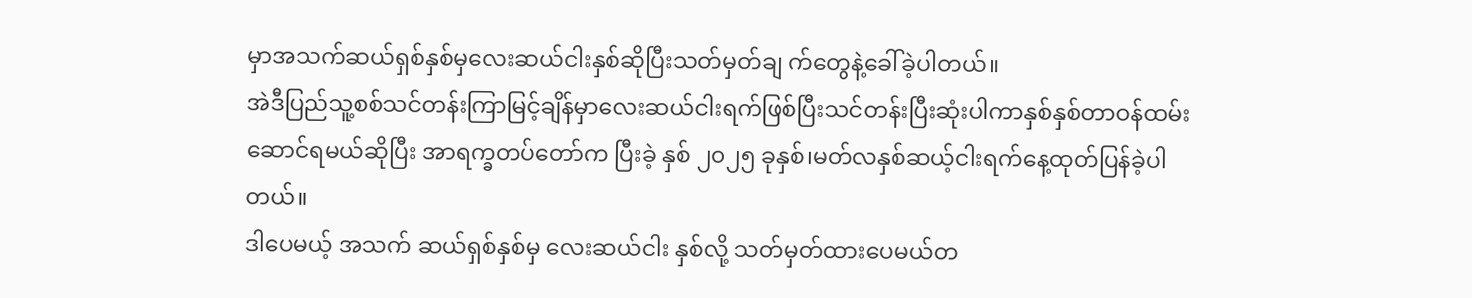မှာအသက်ဆယ်ရှစ်နှစ်မှလေးဆယ်ငါးနှစ်ဆိုပြီးသတ်မှတ်ချ က်တွေနဲ့ခေါ်ခဲ့ပါတယ်။
အဲဒီပြည်သူ့စစ်သင်တန်းကြာမြင့်ချိန်မှာလေးဆယ်ငါးရက်ဖြစ်ပြီးသင်တန်းပြီးဆုံးပါကာနှစ်နှစ်တာဝန်ထမ်းဆောင်ရမယ်ဆိုပြီး အာရက္ခတပ်တော်က ပြီးခဲ့ နှစ် ၂၀၂၅ ခုနှစ်၊မတ်လနှစ်ဆယ့်ငါးရက်နေ့ထုတ်ပြန်ခဲ့ပါတယ်။
ဒါပေမယ့် အသက် ဆယ်ရှစ်နှစ်မှ လေးဆယ်ငါး နှစ်လို့ သတ်မှတ်ထားပေမယ်တ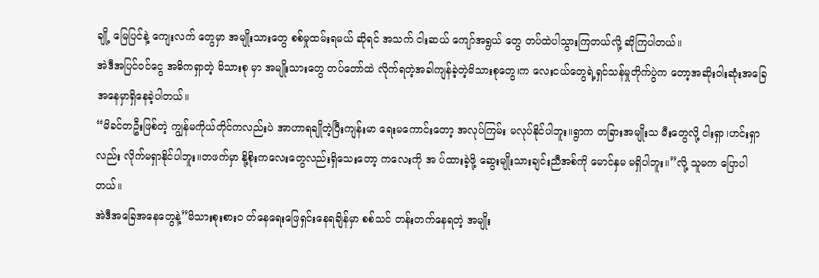ချို့ မြေပြင်နဲ့ ကျေးလက် တွေမှာ အမျိုးသားတွေ စစ်မှုထမ်းရမယ် ဆိုရင် အသက် ငါးဆယ် ကျော်အရွယ် တွေ တပ်ထဲပါသွားကြတယ်လို့ ဆိုကြပါတယ်။
အဲဒီအပြင်ဝင်ငွေ အဓိကရှာတဲ့ မိသားစု မှာ အမျိုးသားတွေ တပ်တော်ထဲ လိုက်ရတဲ့အခါကျန်ခဲ့တဲ့မိသားစုတွေ၊က လေးငယ်တွေရဲ့ရှင်သန်မှုတိုက်ပွဲက တော့အဆိုးဝါးဆုံးအခြေအနေမှာရှိနေခဲ့ပါတယ်။
“မိခင်တဦးဖြစ်တဲ့ ကျွန်မကိုယ်တိုင်ကလည်းပဲ အာဟာရချိုတဲ့ပြီးကျန်းမာ ရေးမကောင်းတော့ အလုပ်ကြမ်း မလုပ်နိုင်ပါဘူး။ရွာက တခြားအမျိုးသ မီးတွေလို့ ငါးရှာ၊ဟင်းရှာလည်း လိုက်မရှာနိုင်ပါဘူး။တဖက်မှာ နို့စိုးကလေးတွေလည်းရှိသေးတော့ ကလေးကို အ ပ်ထားခဲ့ဖို့ ဆွေးမျိုးသားချင်းညီအစ်ကို မောင်နှမ မရှိပါဘူး။”လို့ သူမက ပြောပါတယ်။
အဲဒီအခြေအနေတွေနဲ့”မိသားစုးစားဝ တ်နေရေးဖြေရှင်းနေရချိန်မှာ စစ်သင် တန်းတက်နေရတဲ့ အမျိုး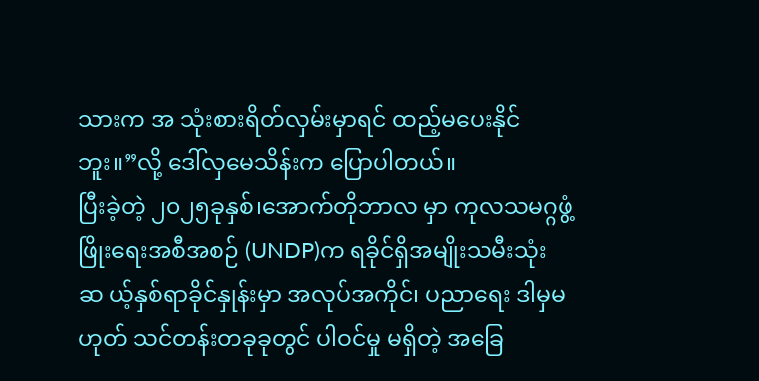သားက အ သုံးစားရိတ်လှမ်းမှာရင် ထည့်မပေးနိုင်ဘူး။”လို့ ဒေါ်လှမေသိန်းက ပြောပါတယ်။
ပြီးခဲ့တဲ့ ၂၀၂၅ခုနှစ်၊အောက်တိုဘာလ မှာ ကုလသမဂ္ဂဖွံ့ဖြိုးရေးအစီအစဉ် (UNDP)က ရခိုင်ရှိအမျိုးသမီးသုံးဆ ယ့်နှစ်ရာခိုင်နှုန်းမှာ အလုပ်အကိုင်၊ ပညာရေး ဒါမှမဟုတ် သင်တန်းတခုခုတွင် ပါဝင်မှု မရှိတဲ့ အခြေ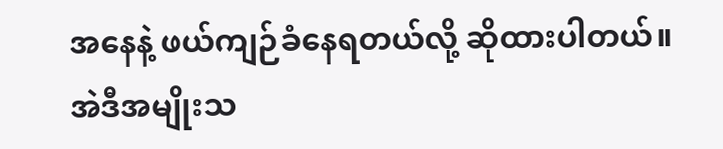အနေနဲ့ ဖယ်ကျဉ်ခံနေရတယ်လို့ ဆိုထားပါတယ်။
အဲဒီအမျိုးသ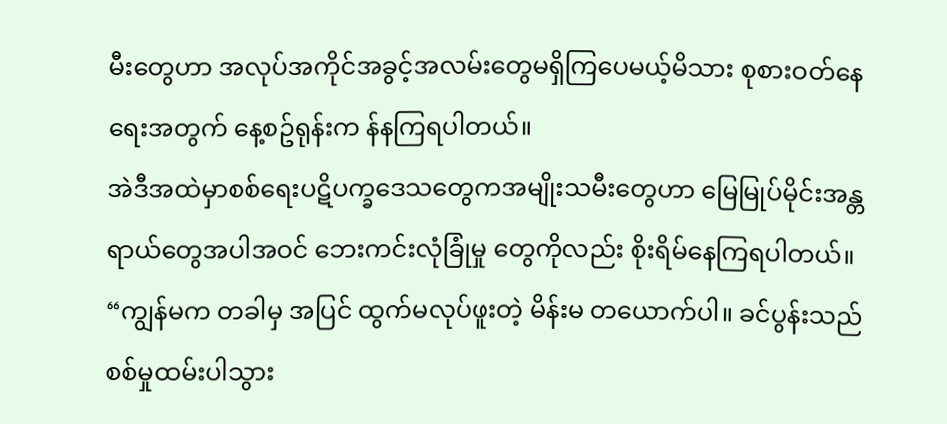မီးတွေဟာ အလုပ်အကိုင်အခွင့်အလမ်းတွေမရှိကြပေမယ့်မိသား စုစားဝတ်နေရေးအတွက် နေ့စဥ်ရုန်းက န်နကြရပါတယ်။
အဲဒီအထဲမှာစစ်ရေးပဋိပက္ခဒေသတွေကအမျိုးသမီးတွေဟာ မြေမြုပ်မိုင်းအန္တရာယ်တွေအပါအဝင် ဘေးကင်းလုံခြုံမှု တွေကိုလည်း စိုးရိမ်နေကြရပါတယ်။
“ကျွန်မက တခါမှ အပြင် ထွက်မလုပ်ဖူးတဲ့ မိန်းမ တယောက်ပါ။ ခင်ပွန်းသည် စစ်မှုထမ်းပါသွား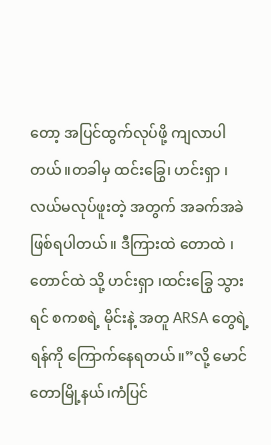တော့ အပြင်ထွက်လုပ်ဖို့ ကျလာပါတယ်။တခါမှ ထင်းခြွေ၊ ဟင်းရှာ ၊ လယ်မလုပ်ဖူးတဲ့ အတွက် အခက်အခဲ ဖြစ်ရပါတယ်။ ဒီကြားထဲ တောထဲ ၊တောင်ထဲ သို့ ဟင်းရှာ ၊ထင်းခြွေ သွားရင် စကစရဲ့ မိုင်းနဲ့ အတူ ARSA တွေရဲ့ ရန်ကို ကြောက်နေရတယ်။”လို့ မောင်တောမြို့နယ်၊ကံပြင်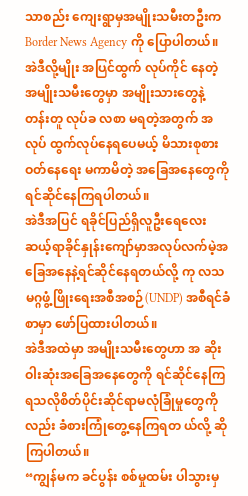သာစည်း ကျေးရွာမှအမျိုးသမီးတဦးက Border News Agency ကို ပြောပါတယ်။
အဲဒီလို့မျိုး အပြင်ထွက် လုပ်ကိုင် နေတဲ့ အမျိုးသမီးတွေမှာ အမျိုးသားတွေနဲ့ တန်းတူ လုပ်ခ လစာ မရတဲ့အတွက် အလုပ် ထွက်လုပ်နေရပေမယ့် မိသားစုစားဝတ်နေရေး မကာမိတဲ့ အခြေအနေတွေကို ရင်ဆိုင်နေကြရပါတယ်။
အဲဒီအပြင် ရခိုင်ပြည်ရှိလူဦးရေလေးဆယ့်ရာခိုင်နှုန်းကျော်မှာအလုပ်လက်မဲ့အခြေအနေနဲ့ရင်ဆိုင်နေရတယ်လို့ ကု လသမဂ္ဂဖွံ့ဖြိုးရေးအစီအစဉ်(UNDP) အစီရင်ခံစာမှာ ဖော်ပြထားပါတယ်။
အဲဒီအထဲမှာ အမျိုးသမီးတွေဟာ အ ဆိုးဝါးဆုံးအခြေအနေတွေကို ရင်ဆိုင်နေကြရသလိုစိတ်ပိုင်းဆိုင်ရာမလုံခြုံမှုတွေကိုလည်း ခံစားကြုံတွေ့နေကြရတ ယ်လို့ ဆိုကြပါတယ်။
“ကျွန်မက ခင်ပွန်း စစ်မှုထမ်း ပါသွားမှ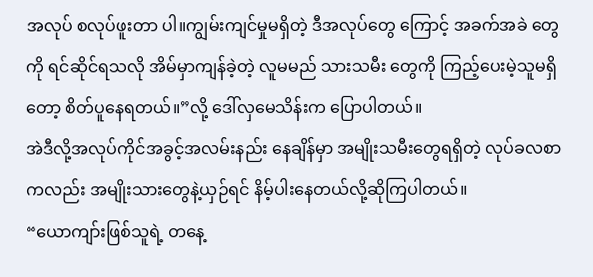အလုပ် စလုပ်ဖူးတာ ပါ။ကျွမ်းကျင်မှုမရှိတဲ့ ဒီအလုပ်တွေ ကြောင့် အခက်အခဲ တွေကို ရင်ဆိုင်ရသလို အိမ်မှာကျန်ခဲ့တဲ့ လူမမည် သားသမီး တွေကို ကြည့်ပေးမဲ့သူမရှိ တော့ စိတ်ပူနေရတယ်။”လို့ ဒေါ်လှမေသိန်းက ပြောပါတယ်။
အဲဒီလို့အလုပ်ကိုင်အခွင့်အလမ်းနည်း နေချိန်မှာ အမျိုးသမီးတွေရရှိတဲ့ လုပ်ခလစာကလည်း အမျိုးသားတွေနဲ့ယှဉ်ရင် နိမ့်ပါးနေတယ်လို့ဆိုကြပါတယ်။
“ယောကျာ်းဖြစ်သူရဲ့ တနေ့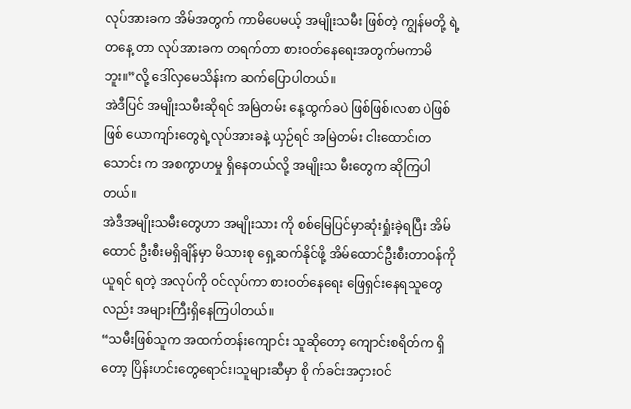လုပ်အားခက အိမ်အတွက် ကာမိပေမယ့် အမျိုးသမီး ဖြစ်တဲ့ ကျွန်မတို့ ရဲ့ တနေ့ တာ လုပ်အားခက တရက်တာ စားဝတ်နေရေးအတွက်မကာမိဘူး။”လို့ ဒေါ်လှမေသိန်းက ဆက်ပြောပါတယ်။
အဲဒီပြင် အမျိုးသမီးဆိုရင် အမြဲတမ်း နေ့ထွက်ခပဲ ဖြစ်ဖြစ်၊လစာ ပဲဖြစ်ဖြစ် ယောကျာ်းတွေရဲ့လုပ်အားခနဲ့ ယှဉ်ရင် အမြဲတမ်း ငါးထောင်၊တသောင်း က အစကွာဟမှု ရှိနေတယ်လို့ အမျိုးသ မီးတွေက ဆိုကြပါတယ်။
အဲဒီအမျိုးသမီးတွေဟာ အမျိုးသား ကို စစ်မြေပြင်မှာဆုံးရှုံးခဲ့ရပြီး အိမ်ထောင် ဦးစီးမရှိချိန်မှာ မိသားစု ရှေ့ဆက်နိုင်ဖို့ အိမ်ထောင်ဦးစီးတာဝန်ကိုယူရင် ရတဲ့ အလုပ်ကို ဝင်လုပ်ကာ စားဝတ်နေရေး ဖြေရှင်းနေရသူတွေလည်း အများကြီးရှိနေကြပါတယ်။
“သမီးဖြစ်သူက အထက်တန်းကျောင်း သူဆိုတော့ ကျောင်းစရိတ်က ရှိတော့ ပြိန်းဟင်းတွေရောင်း၊သူများဆီမှာ စို က်ခင်းအငှားဝင်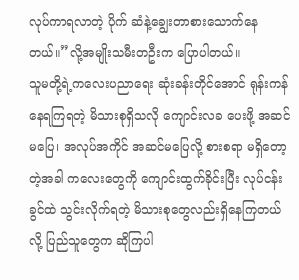လုပ်ကာရလာတဲ့ ပိုက် ဆံနဲ့ချွေးတာစားသောက်နေတယ်။”လို့အမျိုးသမီးတဦးက ပြောပါတယ်။
သူမတို့ရဲ့ကလေးပညာရေး ဆုံးခန်းတိုင်အောင် ရုန်းကန်နေရကြရတဲ့ မိသားစုရှိသလို ကျောင်းလခ ပေးဖို့ အဆင်မပြေ၊ အလုပ်အကိုင် အဆင်မပြေလို့ စားစရာ မရှိတော့တဲ့အခါ ကလေးတွေကို ကျောင်းထွက်ခိုင်းပြီး လုပ်ငန်းခွင်ထဲ သွင်းလိုက်ရတဲ့ မိသားစုတွေလည်းရှိနေကြတယ်လို့ ပြည်သူတွေက ဆိုကြပါ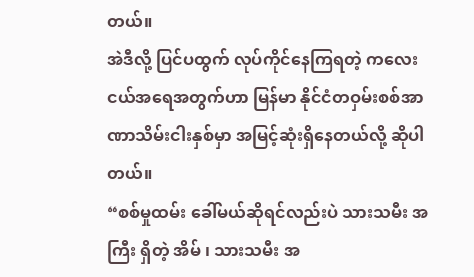တယ်။
အဲဒီလို့ ပြင်ပထွက် လုပ်ကိုင်နေကြရတဲ့ ကလေးငယ်အရေအတွက်ဟာ မြန်မာ နိုင်ငံတဝှမ်းစစ်အာဏာသိမ်းငါးနှစ်မှာ အမြင့်ဆုံးရှိနေတယ်လို့ ဆိုပါတယ်။
“စစ်မှုထမ်း ခေါ်မယ်ဆိုရင်လည်းပဲ သားသမီး အကြီး ရှိတဲ့ အိမ် ၊ သားသမီး အ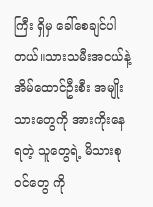ကြီး ရှိမှ ခေါ်စေချင်ပါတယ်။သားသမီးအငယ်နဲ့ အိမ်ထောင်ဦးစီး အမျိုးသားတွေကို အားကိုးနေရတဲ့ သူတွေရဲ့ မိသားစုဝင်တွေ ကို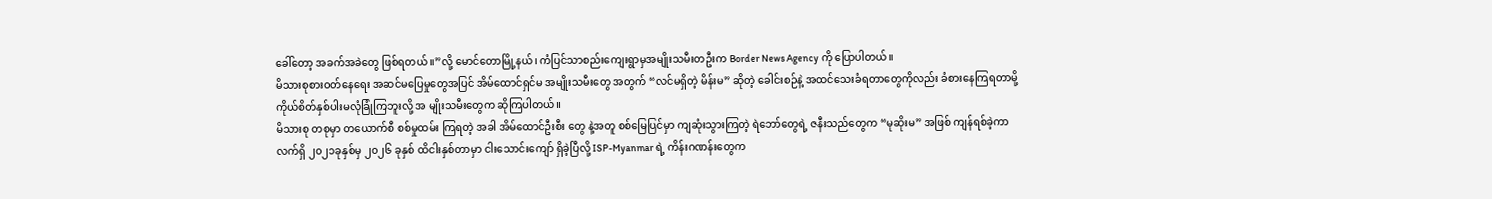ခေါ်တော့ အခက်အခဲတွေ ဖြစ်ရတယ် ။”လို့ မောင်တောမြို့နယ်၊ ကံပြင်သာစည်းကျေးရွာမှအမျိုးသမီးတဦးက Border News Agency ကို ပြောပါတယ်။
မိသားစုစားဝတ်နေရေး အဆင်မပြေမှုတွေအပြင် အိမ်ထောင်ရှင်မ အမျိုးသမီးတွေ အတွက် “လင်မရှိတဲ့ မိန်းမ” ဆိုတဲ့ ခေါင်းစဉ်နဲ့ အထင်သေးခံရတာတွေကိုလည်း ခံစားနေကြရတာမို့ကိုယ်စိတ်နှစ်ပါးမလုံခြုံကြဘူးလို့ အ မျိုးသမီးတွေက ဆိုကြပါတယ်။
မိသားစု တစုမှာ တယောက်စီ စစ်မှုထမ်း ကြရတဲ့ အခါ အိမ်ထောင်ဦးစီး တွေ နဲ့အတူ စစ်မြေပြင်မှာ ကျဆုံးသွားကြတဲ့ ရဲဘော်တွေရဲ့ ဇနီးသည်တွေက “မုဆိုးမ” အဖြစ် ကျန်ရစ်ခဲ့ကာ လက်ရှိ ၂၀၂၁ခုနှစ်မှ ၂၀၂၆ ခုနှစ် ထိငါးနှစ်တာမှာ ငါးသောင်းကျော် ရှိခဲ့ပြီလို့ ISP-Myanmar ရဲ့ ကိန်းဂဏန်းတွေက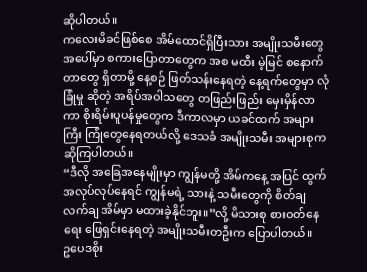ဆိုပါတယ်။
ကလေးမိခင်ဖြစ်စေ အိမ်ထောင်ရှိပြီးသား အမျိုးသမီးတွေအပေါ်မှာ စကားပြောတာတွေက အစ မထီး မဲ့မြင် စနောက်တာတွေ ရှိတာမို့ နေ့စဉ် ဖြတ်သန်းနေရတဲ့ နေ့ရက်တွေမှာ လုံခြုံမှု ဆိုတဲ့ အရိပ်အဝါသတွေ တဖြည်းဖြည်း မှေးမှိန်လာကာ စိုးရိမ်းပူပန်မှုတွေက ဒီကာလမှာ ယခင်ထက် အများကြီး ကြုံတွေနေရတယ်လို့ ဒေသခံ အမျိုးသမီး အများစုက ဆိုကြပါတယ်။
“ဒီလို အခြေအနေမျိုးမှာ ကျွန်မတို့ အိမ်ကနေ့ အပြင် ထွက် အလုပ်လုပ်နေရင် ကျွန်မရဲ့ သားနဲ့ သမီးတွေကို စိတ်ချ လက်ချ အိမ်မှာ မထားခဲ့နိုင်ဘူး။”လို့ မိသားစု စားဝတ်နေရေး ဖြေရှင်းနေရတဲ့ အမျိုးသမီးတဦးက ပြောပါတယ်။
ဥပေဒစိုး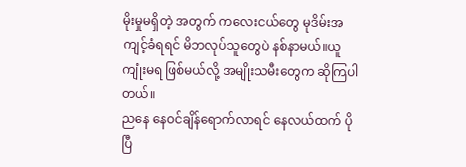မိုးမှုမရှိတဲ့ အတွက် ကလေးငယ်တွေ မုဒိမ်းအကျင့်ခံရရင် မိဘလုပ်သူတွေပဲ နစ်နာမယ်။ယူကျုံးမရ ဖြစ်မယ်လို့ အမျိုးသမီးတွေက ဆိုကြပါတယ်။
ညနေ နေဝင်ချိန်ရောက်လာရင် နေလယ်ထက် ပိုပြီ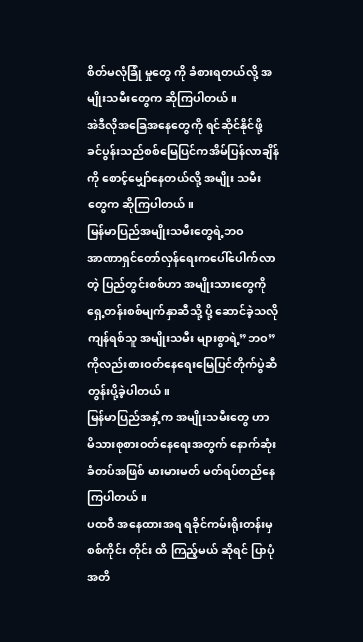စိတ်မလုံခြုံ မှုတွေ ကို ခံစားရတယ်လို့ အမျိုးသမီးတွေက ဆိုကြပါတယ်။
အဲဒီလိုအခြေအနေတွေကို ရင်ဆိုင်နိုင်ဖို့ ခင်ပွန်းသည်စစ်မြေပြင်ကအိမ်ပြန်လာချိန်ကို စောင့်မျှော်နေတယ်လို့ အမျိုး သမီးတွေက ဆိုကြပါတယ်။
မြန်မာပြည်အမျိုးသမီးတွေရဲ့ဘဝ
အာဏာရှင်တော်လှန်ရေးကပေါ်ပေါက်လာတဲ့ ပြည်တွင်းစစ်ဟာ အမျိုးသားတွေကို ရှေ့တန်းစစ်မျက်နှာဆီသို့ ပို့ ဆောင်ခဲ့သလိုကျန်ရစ်သူ အမျိုးသမီး များစွာရဲ့”ဘဝ”ကိုလည်းစားဝတ်နေရေးမြေပြင်တိုက်ပွဲဆီတွန်းပို့ခဲ့ပါတယ်။
မြန်မာပြည်အနှံ့က အမျိုးသမီးတွေ ဟာ မိသားစုစားဝတ်နေရေးအတွက် နောက်ဆုံးခံတပ်အဖြစ် မားမားမတ် မတ်ရပ်တည်နေကြပါတယ်။
ပထဝီ အနေထားအရ ရခိုင်ကမ်းရိုးတန်းမှ စစ်ကိုင်း တိုင်း ထိ ကြည့်မယ် ဆိုရင် ပြာပုံအတိ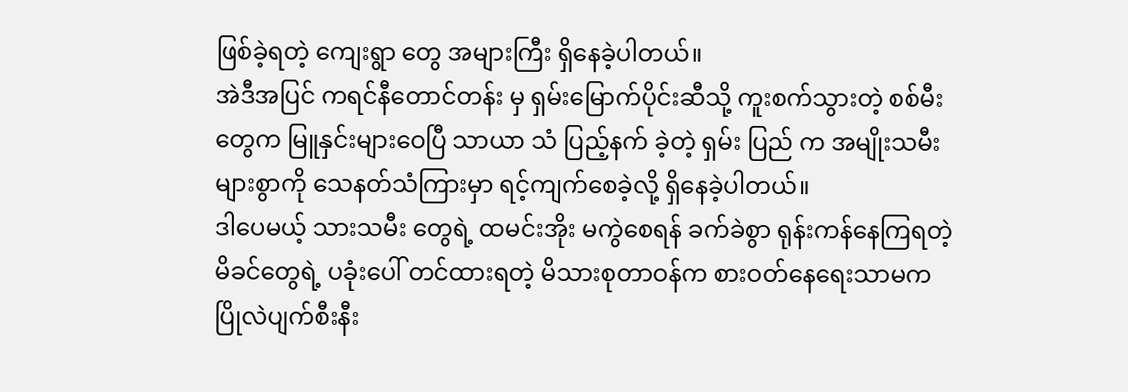ဖြစ်ခဲ့ရတဲ့ ကျေးရွာ တွေ အများကြီး ရှိနေခဲ့ပါတယ်။
အဲဒီအပြင် ကရင်နီတောင်တန်း မှ ရှမ်းမြောက်ပိုင်းဆီသို့ ကူးစက်သွားတဲ့ စစ်မီးတွေက မြူနှင်းများဝေပြီ သာယာ သံ ပြည့်နက် ခဲ့တဲ့ ရှမ်း ပြည် က အမျိုးသမီး များစွာကို သေနတ်သံကြားမှာ ရင့်ကျက်စေခဲ့လို့ ရှိနေခဲ့ပါတယ်။
ဒါပေမယ့် သားသမီး တွေရဲ့ ထမင်းအိုး မကွဲစေရန် ခက်ခဲစွာ ရုန်းကန်နေကြရတဲ့ မိခင်တွေရဲ့ ပခုံးပေါ် တင်ထားရတဲ့ မိသားစုတာဝန်က စားဝတ်နေရေးသာမက ပြိုလဲပျက်စီးနီး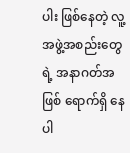ပါး ဖြစ်နေတဲ့ လူ့အဖွဲ့အစည်းတွေရဲ့ အနာဂတ်အဖြစ် ရောက်ရှိ နေပါ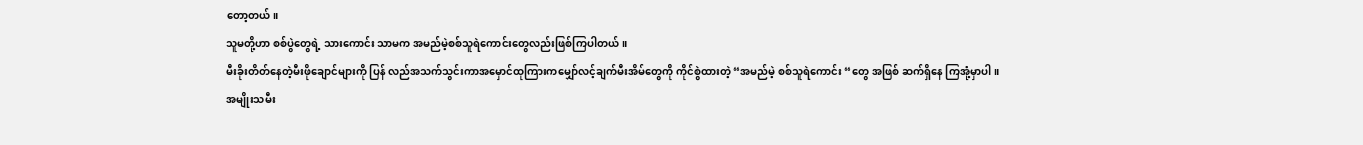တော့တယ်။
သူမတို့ဟာ စစ်ပွဲတွေရဲ့ သားကောင်း သာမက အမည်မဲ့စစ်သူရဲကောင်းတွေလည်းဖြစ်ကြပါတယ်။
မီးခိုးတိတ်နေတဲ့မီးဖိုချောင်များကို ပြန် လည်အသက်သွင်းကာအမှောင်ထုကြားကမျှော်လင့်ချက်မီးအိမ်တွေကို ကိုင်စွဲထားတဲ့ “အမည်မဲ့ စစ်သူရဲကောင်း “တွေ အဖြစ် ဆက်ရှိနေ ကြအုံ့မှာပါ။
အမျိုးသမီး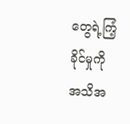တွေရဲ့ကြံ့ခိုင်မှုကို အသိအ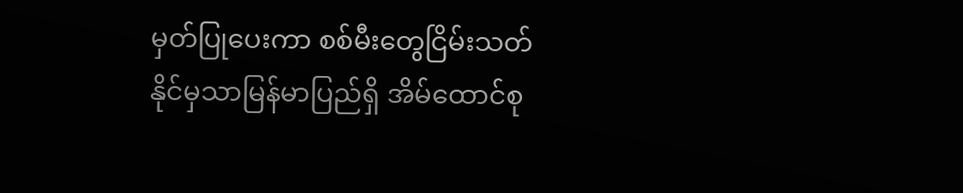မှတ်ပြုပေးကာ စစ်မီးတွေငြိမ်းသတ်နိုင်မှသာမြန်မာပြည်ရှိ အိမ်ထောင်စု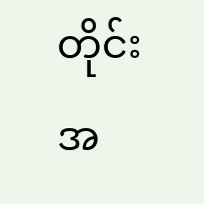တိုင်းအ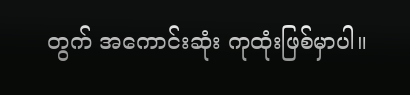တွက် အကောင်းဆုံး ကုထုံးဖြစ်မှာပါ။